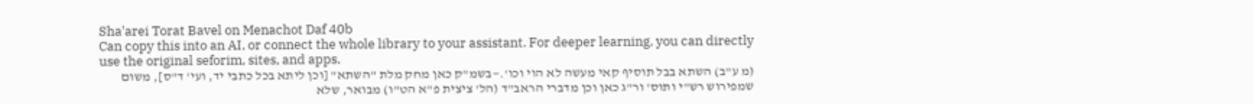Sha'arei Torat Bavel on Menachot Daf 40b
Can copy this into an AI, or connect the whole library to your assistant. For deeper learning, you can directly use the original seforim, sites, and apps.
(מ ע"ב) השתא בבל תוסיף קאי מעשה לא הוי וכו'.—בשמ"ק כאן מחק מלת "השתא" [וכן ליתא בכל כתבי יד, ועי' ד"ס], משום שמפירוש רש"י ותוס' ור"ג כאן וכן מדברי הראב"ד (הל' ציצית פ"א הט"ו) מבואר, שלא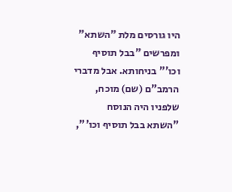היו גורסים מלת "השתא" ומפרשים "בבל תוסיף וכו'" בניחותא. אבל מדברי הרמב"ם (שם) מוכח, שלפניו היה הנוסח "השתא בבל תוסיף וכו'",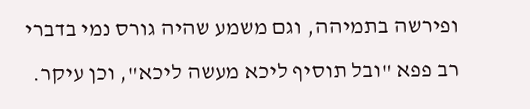ופירשה בתמיהה, וגם משמע שהיה גורס נמי בדברי רב פפא "ובל תוסיף ליכא מעשה ליכא", וכן עיקר.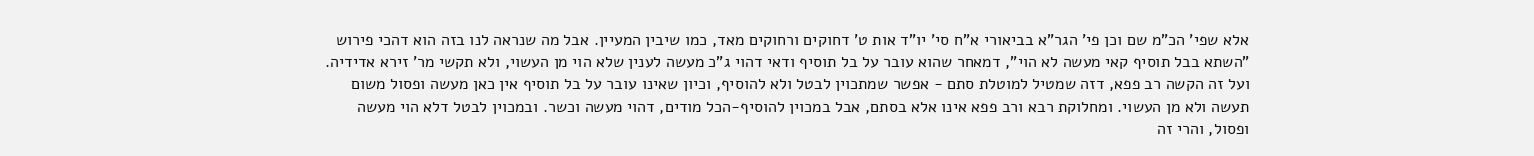אלא שפי' הכ"מ שם וכן פי' הגר"א בביאורי א"ח סי' יו"ד אות ט' דחוקים ורחוקים מאד, כמו שיבין המעיין. אבל מה שנראה לנו בזה הוא דהכי פירוש "השתא בבל תוסיף קאי מעשה לא הוי", דמאחר שהוא עובר על בל תוסיף ודאי דהוי ג"כ מעשה לענין שלא הוי מן העשוי, ולא תקשי מר' זירא אדידיה. ועל זה הקשה רב פפא, דזה שמטיל למוטלת סתם - אפשר שמתכוין לבטל ולא להוסיף, וכיון שאינו עובר על בל תוסיף אין כאן מעשה ופסול משום תעשה ולא מן העשוי. ומחלוקת רבא ורב פפא אינו אלא בסתם, אבל במכוין להוסיף-הכל מודים, דהוי מעשה וכשר. ובמכוין לבטל דלא הוי מעשה ופסול, והרי זה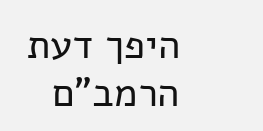היפך דעת הרמב"ם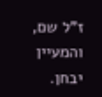ז"ל שם, והמעיין יבחן.